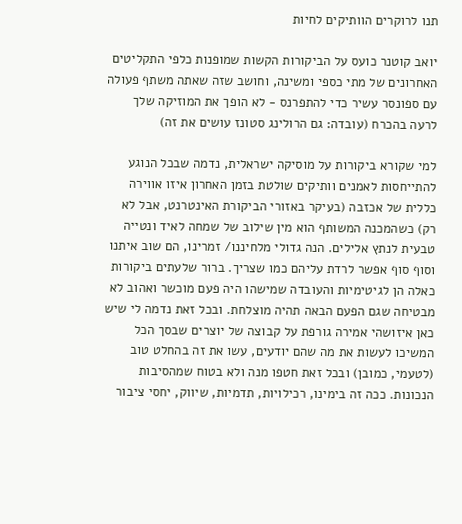תנו לרוקרים הוותיקים לחיות

יואב קוטנר כועס על הביקורות הקשות שמופנות כלפי התקליטים האחרונים של מתי כספי ומשינה, וחושב שזה שאתה משתף פעולה עם ספונסר עשיר כדי להתפרנס - לא הופך את המוזיקה שלך לרעה בהכרח (עובדה: גם הרולינג סטונז עושים את זה)

למי שקורא ביקורות על מוסיקה ישראלית, נדמה שבכל הנוגע להתייחסות לאמנים וותיקים שולטת בזמן האחרון איזו אווירה כללית של אכזבה (בעיקר באזורי הביקורת האינטרנט, אבל לא רק) כשהמכנה המשותף הוא מין שילוב של שמחה לאיד ונטייה טבעית לנתץ אלילים. הנה גדולי מלחיננו/ זמרינו, הם שוב איתנו וסוף סוף אפשר לרדת עליהם כמו שצריך. ברור שלעתים ביקורות כאלה הן לגיטימיות והעובדה שמישהו היה פעם מוכשר ואהוב לא מבטיחה שגם הפעם הבאה תהיה מוצלחת. ובכל זאת נדמה לי שיש כאן איזושהי אמירה גורפת על קבוצה של יוצרים שבסך הכל המשיכו לעשות את מה שהם יודעים, עשו את זה בהחלט טוב (לטעמי, כמובן) ובכל זאת חטפו מנה ולא בטוח שמהסיבות הנכונות. ככה זה בימינו, רכילויות, תדמיות, שיווק, יחסי ציבור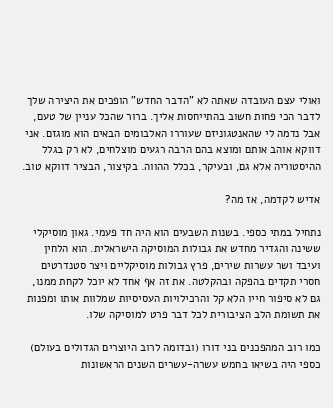ואולי עצם העובדה שאתה לא "הדבר החדש" הופכים את היצירה שלך לדבר הכי פחות חשוב בהתייחסות אליך. ברור שהכל עניין של טעם, אבל נדמה לי שהאנטגוניזם שעוררו האלבומים הבאים הוא מוגזם. אני דווקא אוהב אותם ומוצא בהם הרבה רגעים מוצלחים, לא רק בגלל ההיסטוריה אלא גם, ובעיקר, בכלל ההווה. בקיצור, הבציר דווקא טוב.

אדיש לקדמה, אז מה?

נתחיל במתי כספי. בשנות השבעים הוא היה חד פעמי. גאון מוסיקלי ששינה והגדיר מחדש את גבולות המוסיקה הישראלית. הוא הלחין ועיבד ושר עשרות שירים, פרץ גבולות מוסיקליים ויצר סטנדרטים חסרי תקדים בהפקה ובהקלטה. את זה אף אחד לא יוכל לקחת ממנו, גם לא סיפור חייו הלא קל והרכילויות העסיסיות שמלוות אותו ומפנות את תשומת הלב הציבורית לכל דבר פרט למוסיקה שלו.

כמו רוב המהפכנים בני דורו (ובדומה לרוב היוצרים הגדולים בעולם) כספי היה בשיאו בחמש עשרה-עשרים השנים הראשונות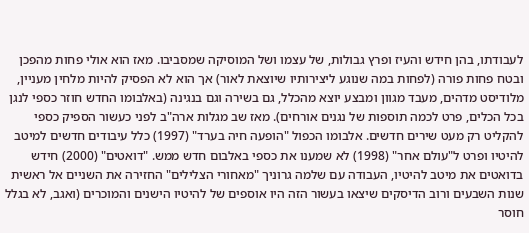לעבודתו, בהן חידש והעיז ופרץ גבולות, של עצמו ושל המוסיקה שמסביבו. מאז הוא אולי פחות מהפכן ובטח פחות פורה (לפחות במה שנוגע ליצירותיו שיוצאת לאור) אך הוא לא הפסיק להיות מלחין מעניין, מלודיסט מדהים, מעבד מגוון ומבצע יוצא מהכלל, גם בשירה וגם בנגינה (באלבומו החדש חוזר כספי לנגן בכל הכלים, פרט לכמה תוספות של נגנים אורחים). מאז שב מגלות ארה"ב לפני כעשור הספיק כספי להקליט רק מעט שירים חדשים. אלבומו הכפול "הופעה חיה בערד" (1997) כלל עיבודים חדשים למיטב להיטיו ופרט ל"עולם אחר" (1998) לא שמענו את כספי באלבום חדש ממש. "דואטים" (2000) חידש בדואטים את מיטב להיטיו, העבודה עם שלמה גרוניך "מאחורי הצלילים" החזירה את השניים אל ראשית שנות השבעים ורוב הדיסקים שיצאו בעשור הזה היו אוספים של להיטיו הישנים והמוכרים (ואגב, לא בגלל חוסר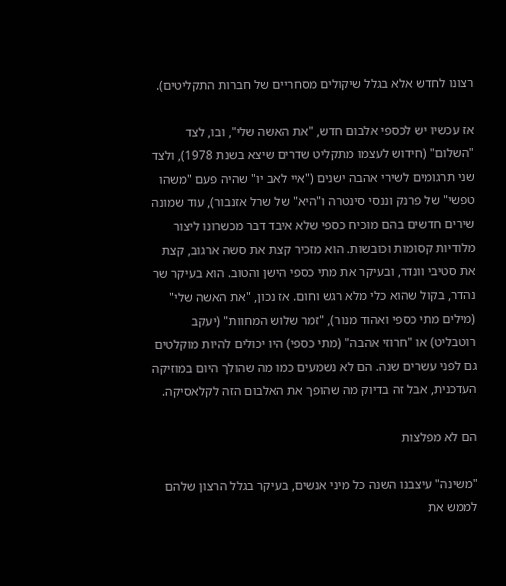רצונו לחדש אלא בגלל שיקולים מסחריים של חברות התקליטים).

אז עכשיו יש לכספי אלבום חדש, "את האשה שלי", ובו, לצד "השלום" (חידוש לעצמו מתקליט שדרים שיצא בשנת 1978), ולצד שני תרגומים לשירי אהבה ישנים ("איי לאב יו" שהיה פעם "משהו טפשי" של פרנק וננסי סינטרה ו"היא" של שרל אזנבור), עוד שמונה שירים חדשים בהם מוכיח כספי שלא איבד דבר מכשרונו ליצור מלודיות קסומות וכובשות. הוא מזכיר קצת את סשה ארגוב, קצת את סטיבי וונדר, ובעיקר את מתי כספי הישן והטוב. הוא בעיקר שר נהדר, בקול שהוא כלי מלא רגש וחום. אז נכון, "את האשה שלי" (מילים מתי כספי ואהוד מנור), "זמר שלוש המחוות" (יעקב רוטבליט) או "חרוזי אהבה" (מתי כספי) היו יכולים להיות מוקלטים גם לפני עשרים שנה. הם לא נשמעים כמו מה שהולך היום במוזיקה העדכנית, אבל זה בדיוק מה שהופך את האלבום הזה לקלאסיקה.

הם לא מפלצות

"משינה" עיצבנו השנה כל מיני אנשים, בעיקר בגלל הרצון שלהם לממש את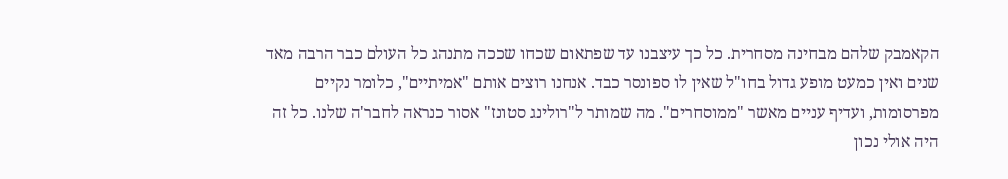הקאמבק שלהם מבחינה מסחרית. כל כך עיצבנו עד שפתאום שכחו שככה מתנהג כל העולם כבר הרבה מאד שנים ואין כמעט מופע גדול בחו"ל שאין לו ספונסר כבד. אנחנו רוצים אותם "אמיתיים", כלומר נקיים מפרסומות, ועדיף עניים מאשר "ממוסחרים". מה שמותר ל"רולינג סטונז" אסור כנראה לחבר'ה שלנו. כל זה היה אולי נכון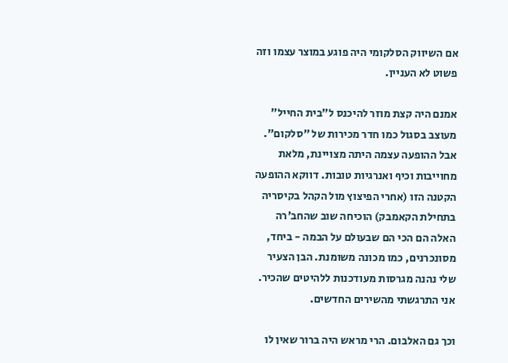אם השיווק הסלקומי היה פוגע במוצר עצמו וזה פשוט לא העניין.

אמנם היה קצת מוזר להיכנס ל"בית החייל" מעוצב בסגול כמו חדר מכירות של "סלקום". אבל ההופעה עצמה היתה מצויינת, מלאת מחוייבות וכיף ואנרגיות טובות. דווקא ההופעה הקטנה הזו (אחרי הפיצוץ מול הקהל בקיסריה בתחילת הקאמבק) הוכיחה שוב שהחב'רה האלה הם הכי הם שבעולם על הבמה - ביחד, מסונכרנים, כמו מכונה משומנת. הבן הצעיר שלי נהנה מגרסות מעודכנות ללהיטים שהכיר. אני התרגשתי מהשירים החדשים.

וכך גם האלבום. הרי מראש היה ברור שאין לו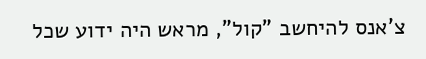צ'אנס להיחשב "קול", מראש היה ידוע שכל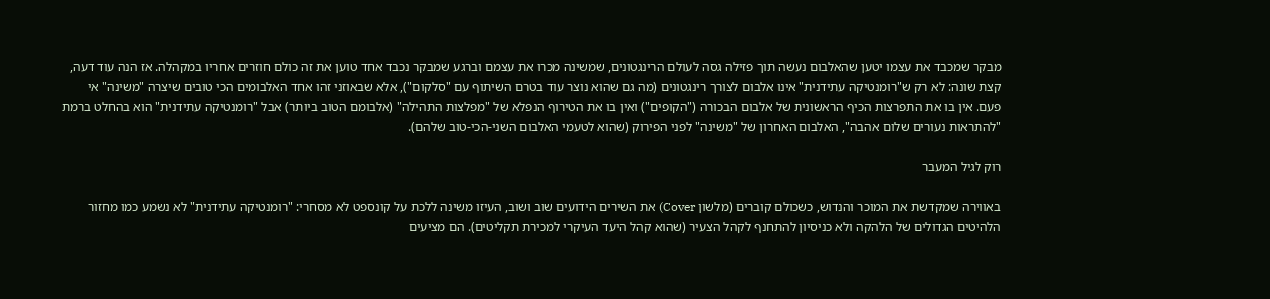מבקר שמכבד את עצמו יטען שהאלבום נעשה תוך פזילה גסה לעולם הרינגטונים, שמשינה מכרו את עצמם וברגע שמבקר נכבד אחד טוען את זה כולם חוזרים אחריו במקהלה. אז הנה עוד דעה, קצת שונה: לא רק ש"רומנטיקה עתידנית" אינו אלבום לצורך רינגטונים (מה גם שהוא נוצר עוד בטרם השיתוף עם "סלקום"), אלא שבאוזני זהו אחד האלבומים הכי טובים שיצרה "משינה" אי פעם. אין בו את התפרצות הכיף הראשונית של אלבום הבכורה ("הקופים") ואין בו את הטירוף הנפלא של "מפלצות התהילה" (אלבומם הטוב ביותר) אבל "רומנטיקה עתידנית" הוא בהחלט ברמת "להתראות נעורים שלום אהבה", האלבום האחרון של "משינה" לפני הפירוק (שהוא לטעמי האלבום השני-הכי-טוב שלהם).

רוק לגיל המעבר

באווירה שמקדשת את המוכר והנדוש, כשכולם קוברים (מלשון Cover) את השירים הידועים שוב ושוב, העיזו משינה ללכת על קונספט לא מסחרי: "רומנטיקה עתידנית" לא נשמע כמו מחזור הלהיטים הגדולים של הלהקה ולא כניסיון להתחנף לקהל הצעיר (שהוא קהל היעד העיקרי למכירת תקליטים). הם מציעים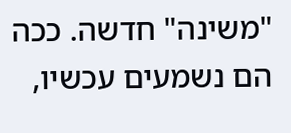"משינה" חדשה. ככה הם נשמעים עכשיו,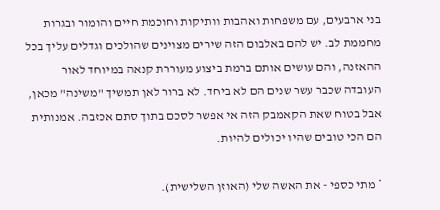בני ארבעים, עם משפחות ואהבות וותיקות וחוכמת חיים והומור ובגרות מחממת לב. יש להם באלבום הזה שירים מצוינים שהולכים וגדלים עליך בכל ההאזנה, והם עושים אותם ברמת ביצוע מעוררת קנאה במיוחד לאור העובדה שכבר עשר שנים הם לא ביחד. לא ברור לאן תמשיך "משינה" מכאן, אבל בטוח שאת הקאמבק הזה אי אפשר לסכם בתוך סתם אכזבה. אמנותית הם הכי טובים שהיו יכולים להיות.

* מתי כספי - את האשה שלי (האוזן השלישית).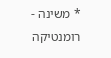* משינה - רומנטיקה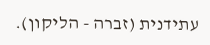עתידנית (זברה - הליקון).